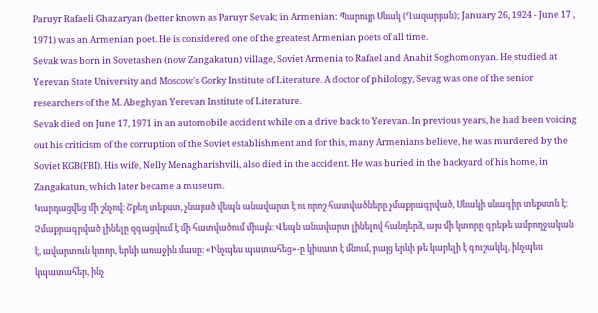Paruyr Rafaeli Ghazaryan (better known as Paruyr Sevak; in Armenian: Պարույր Սևակ (Ղազարյան); January 26, 1924 - June 17 , 1971) was an Armenian poet. He is considered one of the greatest Armenian poets of all time.
Sevak was born in Sovetashen (now Zangakatun) village, Soviet Armenia to Rafael and Anahit Soghomonyan. He studied at Yerevan State University and Moscow's Gorky Institute of Literature. A doctor of philology, Sevag was one of the senior researchers of the M. Abeghyan Yerevan Institute of Literature.
Sevak died on June 17, 1971 in an automobile accident while on a drive back to Yerevan. In previous years, he had been voicing out his criticism of the corruption of the Soviet establishment and for this, many Armenians believe, he was murdered by the Soviet KGB(FBI). His wife, Nelly Menagharishvili, also died in the accident. He was buried in the backyard of his home, in Zangakatun, which later became a museum.
Կարդացվեց մի շնչով։ Շքեղ տեքստ, չնայած վեպն անավարտ է ու որոշ հատվածները չմաքրագրված, Սևակի սևագիր տեքստն է։ Չմաքրագրված լինելը զգացվում է մի հատվածում միայն։ Վեպն անավարտ լինելով հանդերձ, այս մի կտորը գրեթե ամբողջական է, ավարտուն կտոր, երևի առաջին մասը։ «Ինչպես պատահեց»-ը կիսատ է մնում, բայց երևի թե կարելի է գուշակել, ինչպես կպատահեր, ինչ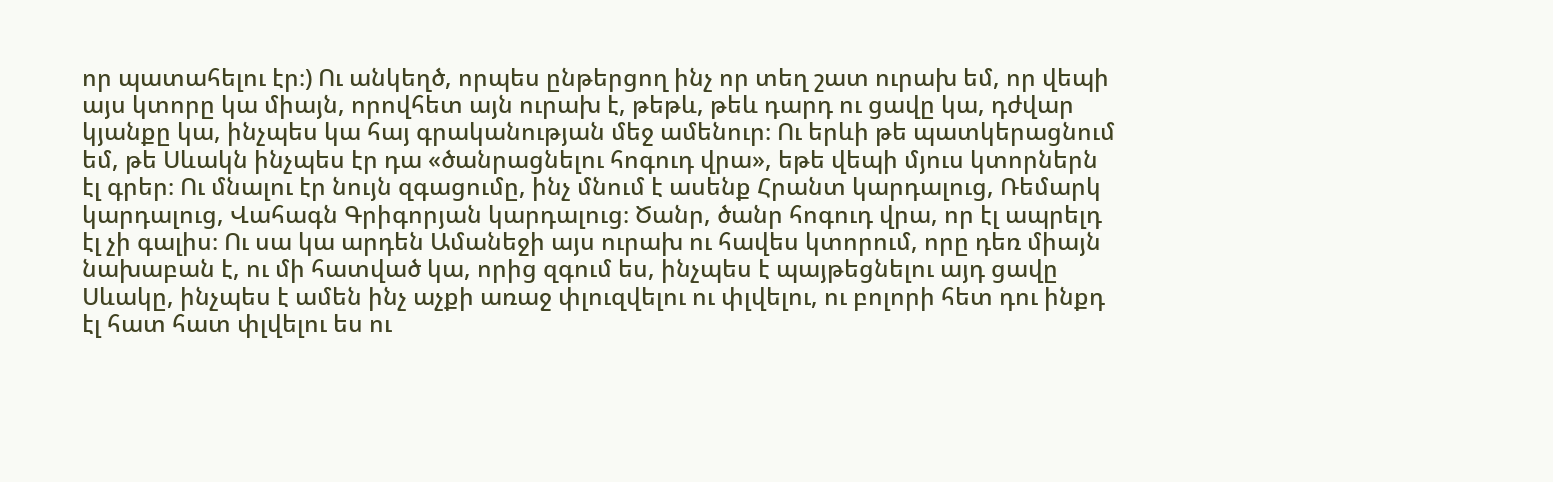որ պատահելու էր։) Ու անկեղծ, որպես ընթերցող ինչ որ տեղ շատ ուրախ եմ, որ վեպի այս կտորը կա միայն, որովհետ այն ուրախ է, թեթև, թեև դարդ ու ցավը կա, դժվար կյանքը կա, ինչպես կա հայ գրականության մեջ ամենուր։ Ու երևի թե պատկերացնում եմ, թե Սևակն ինչպես էր դա «ծանրացնելու հոգուդ վրա», եթե վեպի մյուս կտորներն էլ գրեր։ Ու մնալու էր նույն զգացումը, ինչ մնում է ասենք Հրանտ կարդալուց, Ռեմարկ կարդալուց, Վահագն Գրիգորյան կարդալուց։ Ծանր, ծանր հոգուդ վրա, որ էլ ապրելդ էլ չի գալիս։ Ու սա կա արդեն Ամանեջի այս ուրախ ու հավես կտորում, որը դեռ միայն նախաբան է, ու մի հատված կա, որից զգում ես, ինչպես է պայթեցնելու այդ ցավը Սևակը, ինչպես է ամեն ինչ աչքի առաջ փլուզվելու ու փլվելու, ու բոլորի հետ դու ինքդ էլ հատ հատ փլվելու ես ու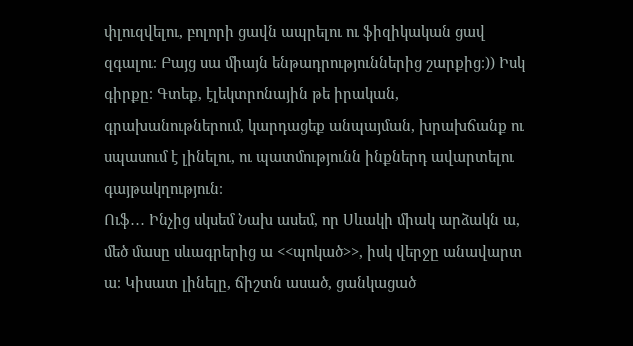փլուզվելու, բոլորի ցավն ապրելու ու ֆիզիկական ցավ զգալու։ Բայց սա միայն ենթադրություններից շարքից։)) Իսկ գիրքը։ Գտեք, էլեկտրոնային թե իրական, գրախանութներում, կարդացեք անպայման, խրախճանք ու սպասում է լինելու, ու պատմությունն ինքներդ ավարտելու գայթակղություն։
Ուֆ․․․ Ինչից սկսեմ Նախ ասեմ, որ Սևակի միակ արձակն ա, մեծ մասը սևագրերից ա <<պոկած>>, իսկ վերջը անավարտ ա։ Կիսատ լինելը, ճիշտն ասած, ցանկացած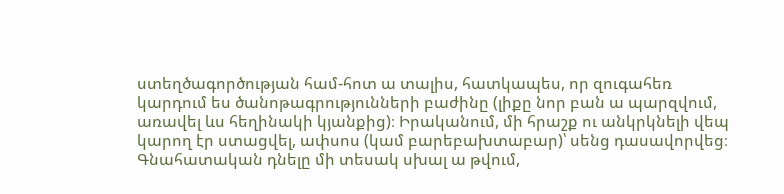ստեղծագործության համ-հոտ ա տալիս, հատկապես, որ զուգահեռ կարդում ես ծանոթագրությունների բաժինը (լիքը նոր բան ա պարզվում, առավել ևս հեղինակի կյանքից)։ Իրականում, մի հրաշք ու անկրկնելի վեպ կարող էր ստացվել, ափսոս (կամ բարեբախտաբար)՝ սենց դասավորվեց։ Գնահատական դնելը մի տեսակ սխալ ա թվում,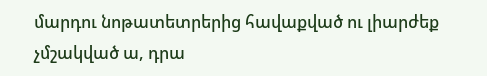մարդու նոթատետրերից հավաքված ու լիարժեք չմշակված ա, դրա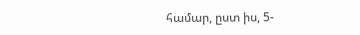համար, ըստ իս, 5-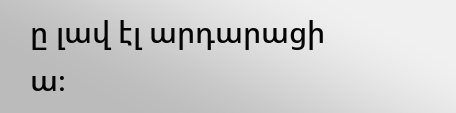ը լավ էլ արդարացի ա։